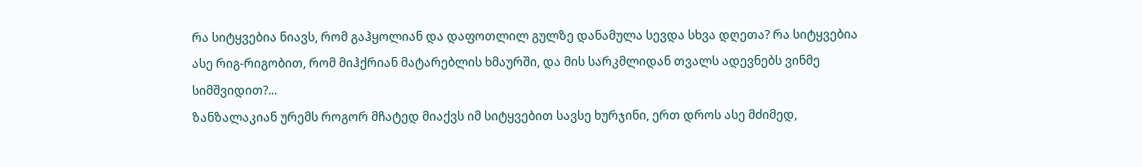რა სიტყვებია ნიავს, რომ გაჰყოლიან და დაფოთლილ გულზე დანამულა სევდა სხვა დღეთა? რა სიტყვებია ასე რიგ-რიგობით, რომ მიჰქრიან მატარებლის ხმაურში, და მის სარკმლიდან თვალს ადევნებს ვინმე სიმშვიდით?...
ზანზალაკიან ურემს როგორ მჩატედ მიაქვს იმ სიტყვებით სავსე ხურჯინი, ერთ დროს ასე მძიმედ,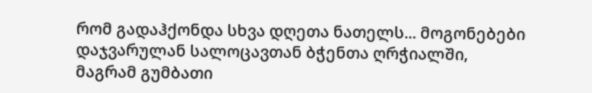რომ გადაჰქონდა სხვა დღეთა ნათელს... მოგონებები დაჯვარულან სალოცავთან ბჭენთა ღრჭიალში, მაგრამ გუმბათი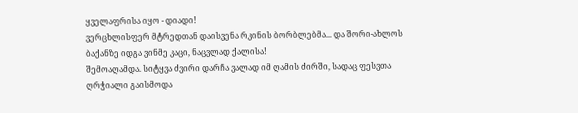ყველაფრისა იყო - დიადი!
ვერცხლისფერ მტრედთან დაისვენა რკინის ბორბლებმა... და შორი-ახლოს ბაქანზე იდგა ვინმე კაცი, ნაცვლად ქალისა!
შემოაღამდა. სიტყვა ძვირი დარჩა ვალად იმ ღამის ძირში, სადაც ფესვთა ღრჭიალი გაისმოდა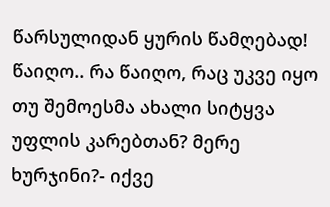წარსულიდან ყურის წამღებად!
წაიღო.. რა წაიღო, რაც უკვე იყო თუ შემოესმა ახალი სიტყვა უფლის კარებთან? მერე ხურჯინი?- იქვე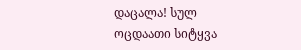დაცალა! სულ ოცდაათი სიტყვა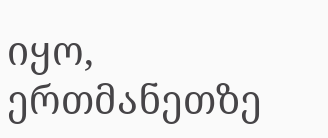იყო, ერთმანეთზე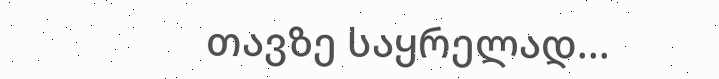თავზე საყრელად...